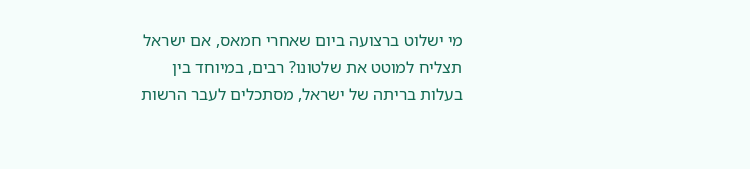מי ישלוט ברצועה ביום שאחרי חמאס, אם ישראל תצליח למוטט את שלטונו? רבים, במיוחד בין בעלות בריתה של ישראל, מסתכלים לעבר הרשות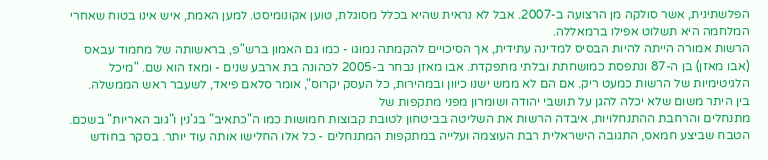הפלשתינית, אשר סולקה מן הרצועה ב-2007. אבל לא נראית שהיא בכלל מסוגלת, טוען אקונומיסט. למען האמת, איש אינו בטוח שאחרי המלחמה היא תשלוט אפילו ברמאללה.
הרשות אמורה הייתה להיות הבסיס למדינה עתידית, אך הסיכויים להקמתה נמוגו - כמו גם האמון ברש"פ, בראשותה של מחמוד עבאס (אבו מאזן) בן ה-87 ונתפסת כמושחתת ובלתי מתפקדת. אבו מאזן נבחר ב-2005 לכהונה בת ארבע שנים - ומאז הוא שם. "מיכל הלגיטימיות של הרשות כמעט ריק. אם הם לא ממש ישנו כיוון ובמהירות, כל העסק יקרוס", אומר סלאם פיאד, לשעבר ראש הממשלה.
בין היתר משום שלא יכלה להגן על תושבי יהודה ושומרון מפני מתקפות של
מתנחלים והרחבת ההתנחלויות, איבדה הרשות את השליטה בביטחון לטובת קבוצות חמושות כמו ה"כתאיב" בג'נין ו"גוב האריות" בשכם. הטבח שביצע חמאס, התגובה הישראלית רבת העוצמה ועלייה במתקפות המתנחלים - כל אלו החלישו אותה עוד יותר. בסקר בחודש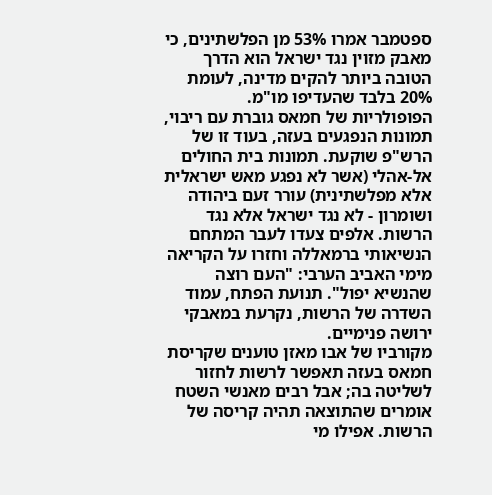ספטמבר אמרו 53% מן הפלשתינים, כי מאבק מזוין נגד ישראל הוא הדרך הטובה ביותר להקים מדינה, לעומת 20% בלבד שהעדיפו מו"מ.
הפופולריות של חמאס גוברת עם ריבוי, תמונות הנפגעים בעזה, בעוד זו של הרש"פ שוקעת. תמונות בית החולים אל-אהלי (אשר לא נפגע מאש ישראלית אלא מפלשתינית) עורר זעם ביהודה ושומרון - לא נגד ישראל אלא נגד הרשות. אלפים צעדו לעבר המתחם הנשיאותי ברמאללה וחזרו על הקריאה מימי האביב הערבי: "העם רוצה שהנשיא יפול". תנועת הפתח, עמוד השדרה של הרשות, נקרעת במאבקי ירושה פנימיים.
מקורביו של אבו מאזן טוענים שקריסת חמאס בעזה תאפשר לרשות לחזור לשליטה בה; אבל רבים מאנשי השטח אומרים שהתוצאה תהיה קריסה של הרשות. אפילו מי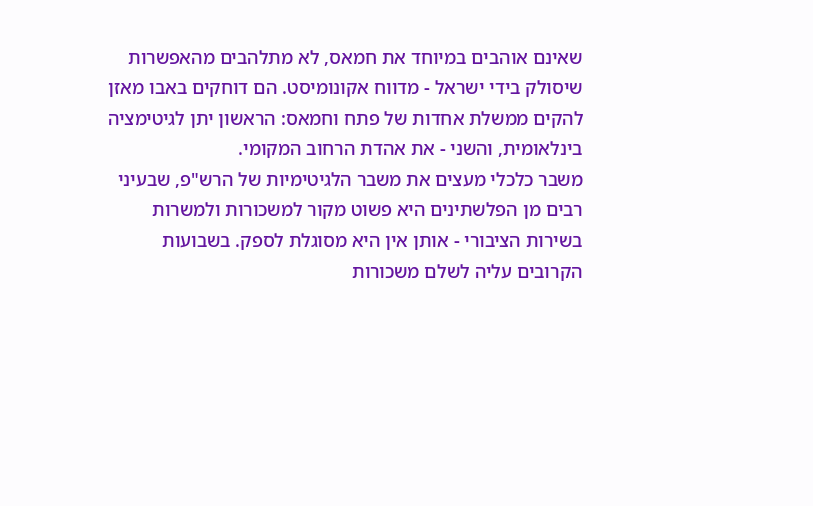שאינם אוהבים במיוחד את חמאס, לא מתלהבים מהאפשרות שיסולק בידי ישראל - מדווח אקונומיסט. הם דוחקים באבו מאזן להקים ממשלת אחדות של פתח וחמאס: הראשון יתן לגיטימציה בינלאומית, והשני - את אהדת הרחוב המקומי.
משבר כלכלי מעצים את משבר הלגיטימיות של הרש"פ, שבעיני רבים מן הפלשתינים היא פשוט מקור למשכורות ולמשרות בשירות הציבורי - אותן אין היא מסוגלת לספק. בשבועות הקרובים עליה לשלם משכורות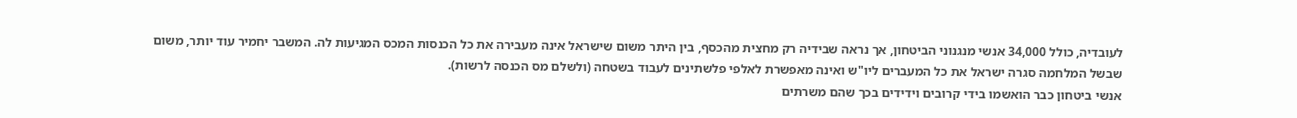לעובדיה, כולל 34,000 אנשי מנגנוני הביטחון, אך נראה שבידיה רק מחצית מהכסף, בין היתר משום שישראל אינה מעבירה את כל הכנסות המכס המגיעות לה. המשבר יחמיר עוד יותר, משום שבשל המלחמה סגרה ישראל את כל המעברים ליו"ש ואינה מאפשרת לאלפי פלשתינים לעבוד בשטחה (ולשלם מס הכנסה לרשות).
אנשי ביטחון כבר הואשמו בידי קרובים וידידים בכך שהם משרתים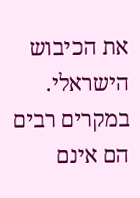את הכיבוש הישראלי. במקרים רבים הם אינם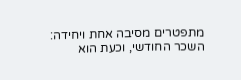מתפטרים מסיבה אחת ויחידה: השכר החודשי, וכעת הוא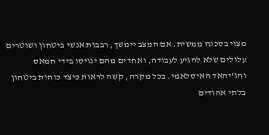מצוי בסכנה ממשית. אם המצב יימשך, רבבות אנשי ביטחון ושוטרים עלולים שלא להגיע לעבודה, ואחדים מהם יגויסו בידי חמאס והג'יהאד האיסלאמי. בכל מקרה, קשה לראות כיצד כוחות ביטחון בלתי אהודים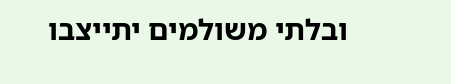ובלתי משולמים יתייצבו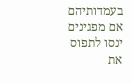בעמדותיהם אם מפגינים ינסו לתפוס את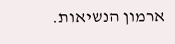ארמון הנשיאות.